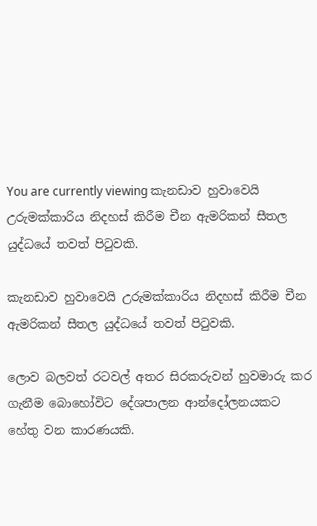You are currently viewing කැනඩාව හුවාවෙයි උරුමක්කාරිය නිදහස් කිරීම චීන ඇමරිකන් සීතල යුද්ධයේ තවත් පිටුවකි.

කැනඩාව හුවාවෙයි උරුමක්කාරිය නිදහස් කිරීම චීන ඇමරිකන් සීතල යුද්ධයේ තවත් පිටුවකි.

ලොව බලවත් රටවල් අතර සිරකරුවන් හුවමාරු කර ගැනීම බොහෝවිට දේශපාලන ආන්දෝලනයකට හේතු වන කාරණයකි.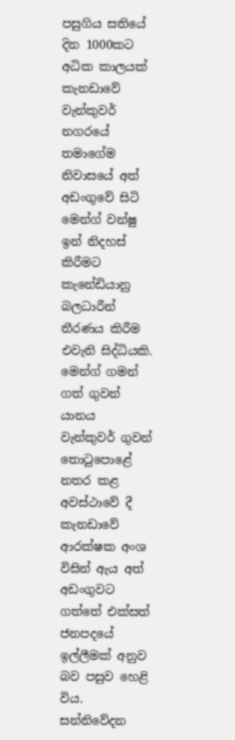පසුගිය සතියේ දින 1000කට අධික කාලයක් කැනඩාවේ වැන්කුවර් නගරයේ තමාගේම නිවාසයේ අත් අඩංගුවේ සිටි මෙන්ග් වන්ෂු ඉන් නිදහස් කිරීමට කැනේඩියානු බලධාරීන් තීරණය කිරීම එවැනි සිද්ධියකි. මෙන්ග් ගමන් ගත් ගුවන් යානය වැන්කුවර් ගුවන් තොටුපොළේ නතර කළ අවස්ථාවේ දී කැනඩාවේ ආරක්ෂක අංශ විසින් ඇය අත් අඩංගුවට ගත්තේ එක්සත් ජනපදයේ ඉල්ලීමක් අනුව බව පසුව හෙළි විය. සන්නිවේදන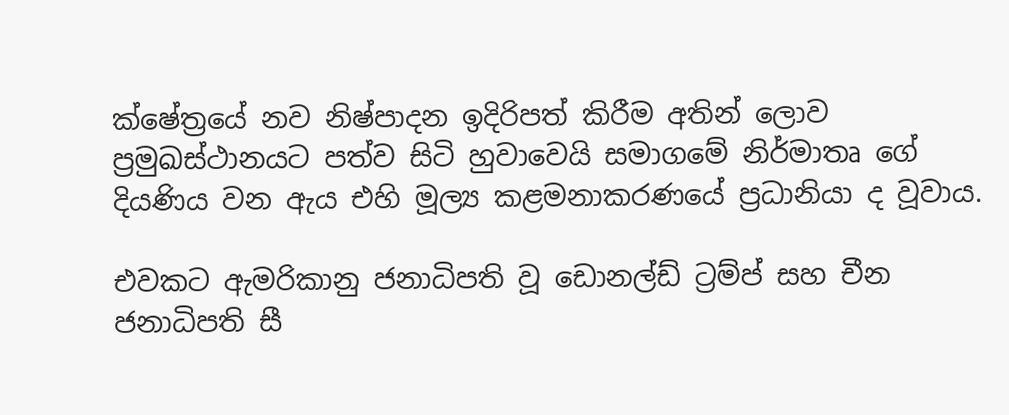ක්ෂේත්‍රයේ නව නිෂ්පාදන ඉදිරිපත් කිරීම අතින් ලොව ප්‍රමුඛස්ථානයට පත්ව සිටි හුවාවෙයි සමාගමේ නිර්මාතෘ ගේ දියණිය වන ඇය එහි මූල්‍ය කළමනාකරණයේ ප්‍රධානියා ද වූවාය.

එවකට ඇමරිකානු ජනාධිපති වූ ඩොනල්ඩ් ට්‍රම්ප් සහ චීන ජනාධිපති සී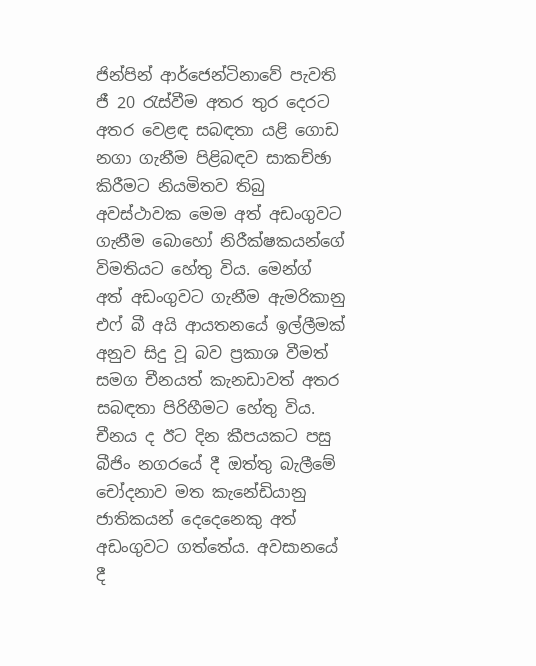ජින්පින් ආර්ජෙන්ටිනාවේ පැවති ජී 20 රැස්වීම අතර තුර දෙරට අතර වෙළඳ සබඳතා යළි ගොඩ නගා ගැනීම පිළිබඳව සාකච්ඡා කිරීමට නියමිතව තිබු අවස්ථාවක මෙම අත් අඩංගුවට ගැනීම බොහෝ නිරීක්ෂකයන්ගේ විමතියට හේතු විය. මෙන්ග් අත් අඩංගුවට ගැනීම ඇමරිකානු එෆ් බී අයි ආයතනයේ ඉල්ලීමක් අනුව සිදු වූ බව ප්‍රකාශ වීමත් සමග චීනයත් කැනඩාවත් අතර සබඳතා පිරිහීමට හේතු විය. චීනය ද ඊට දින කීපයකට පසු බීජිං නගරයේ දී ඔත්තු බැලීමේ චෝදනාව මත කැනේඩියානු ජාතිකයන් දෙදෙනෙකු අත් අඩංගුවට ගත්තේය. අවසානයේ දී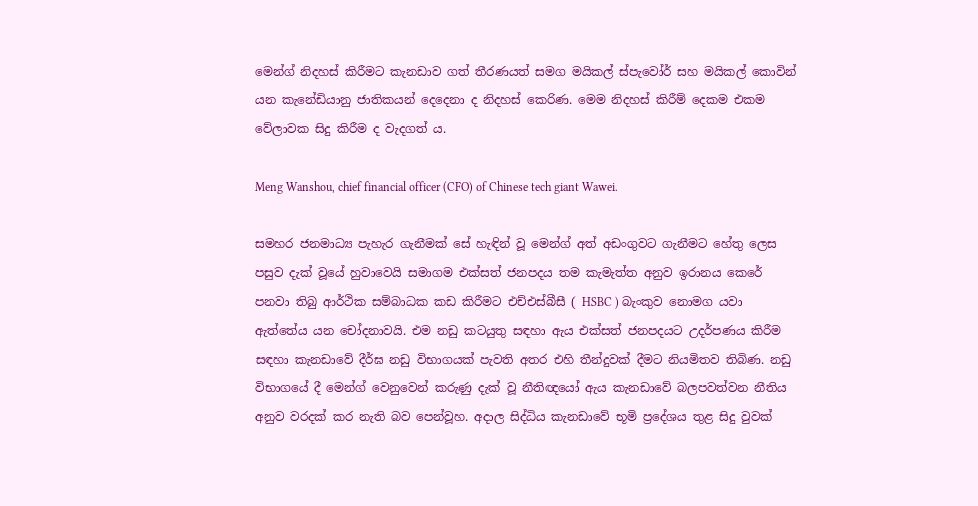මෙන්ග් නිදහස් කිරීමට කැනඩාව ගත් තීරණයත් සමග මයිකල් ස්පැවෝර් සහ මයිකල් කොවින් යන කැනේඩියානු ජාතිකයන් දෙදෙනා ද නිදහස් කෙරිණ. මෙම නිදහස් කිරීම් දෙකම එකම වේලාවක සිදු කිරීම ද වැදගත් ය.

Meng Wanshou, chief financial officer (CFO) of Chinese tech giant Wawei.

සමහර ජනමාධ්‍ය පැහැර ගැනීමක් සේ හැඳින් වූ මෙන්ග් අත් අඩංගුවට ගැනීමට හේතු ලෙස පසුව දැක් වූයේ හුවාවෙයි සමාගම එක්සත් ජනපදය තම කැමැත්ත අනුව ඉරානය කෙරේ පනවා තිබු ආර්ථික සම්බාධක කඩ කිරීමට එච්එස්බීසී ( HSBC ) බැංකුව නොමග යවා ඇත්තේය යන චෝදනාවයි. එම නඩු කටයුතු සඳහා ඇය එක්සත් ජනපදයට උදර්පණය කිරීම සඳහා කැනඩාවේ දීර්ඝ නඩු විභාගයක් පැවති අතර එහි තීන්දුවක් දීමට නියමිතව තිබිණ. නඩු විභාගයේ දී මෙන්ග් වෙනුවෙන් කරුණු දැක් වූ නීතිඥයෝ ඇය කැනඩාවේ බලපවත්වන නීතිය අනුව වරදක් කර නැති බව පෙන්වූහ. අදාල සිද්ධිය කැනඩාවේ භූමි ප්‍රදේශය තුළ සිදු වුවක්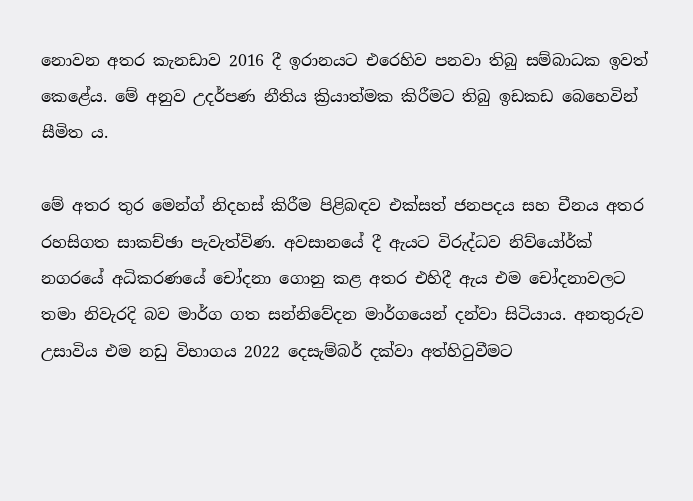නොවන අතර කැනඩාව 2016 දී ඉරානයට එරෙහිව පනවා තිබු සම්බාධක ඉවත් කෙළේය. මේ අනුව උදර්පණ නීතිය ක්‍රියාත්මක කිරීමට තිබු ඉඩකඩ බෙහෙවින් සීමිත ය.

මේ අතර තුර මෙන්ග් නිදහස් කිරීම පිළිබඳව එක්සත් ජනපදය සහ චීනය අතර රහසිගත සාකච්ඡා පැවැත්විණ. අවසානයේ දී ඇයට විරුද්ධව නිව්යෝර්ක් නගරයේ අධිකරණයේ චෝදනා ගොනු කළ අතර එහිදී ඇය එම චෝදනාවලට තමා නිවැරදි බව මාර්ග ගත සන්නිවේදන මාර්ගයෙන් දන්වා සිටියාය. අනතුරුව උසාවිය එම නඩු විභාගය 2022 දෙසැම්බර් දක්වා අත්හිටුවීමට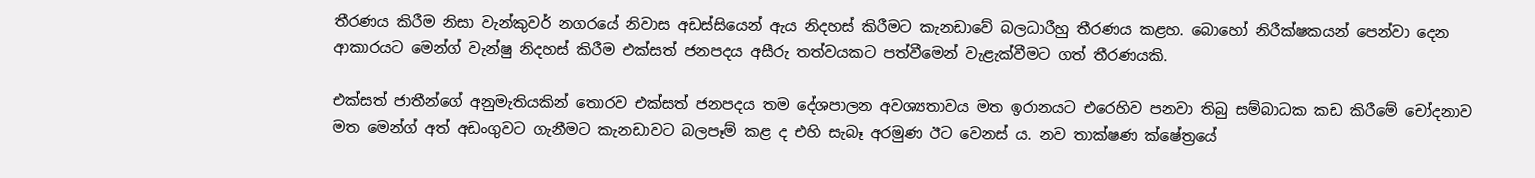තීරණය කිරීම නිසා වැන්කුවර් නගරයේ නිවාස අඩස්සියෙන් ඇය නිදහස් කිරීමට කැනඩාවේ බලධාරීහු තීරණය කළහ. බොහෝ නිරීක්ෂකයන් පෙන්වා දෙන ආකාරයට මෙන්ග් වැන්ෂු නිදහස් කිරීම එක්සත් ජනපදය අසීරු තත්වයකට පත්වීමෙන් වැළැක්වීමට ගත් තීරණයකි.

එක්සත් ජාතීන්ගේ අනුමැතියකින් තොරව එක්සත් ජනපදය තම දේශපාලන අවශ්‍යතාවය මත ඉරානයට එරෙහිව පනවා තිබු සම්බාධක කඩ කිරීමේ චෝදනාව මත මෙන්ග් අත් අඩංගුවට ගැනීමට කැනඩාවට බලපෑම් කළ ද එහි සැබෑ අරමුණ ඊට වෙනස් ය. නව තාක්ෂණ ක්ෂේත්‍රයේ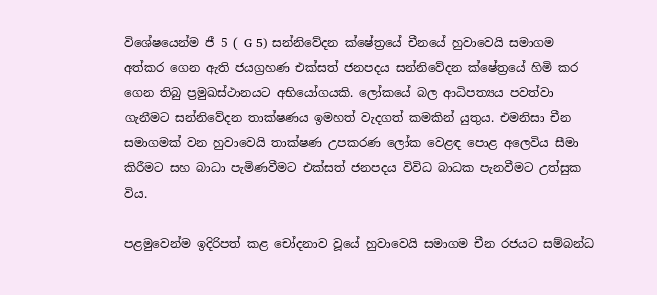විශේෂයෙන්ම ජී 5 ( G 5) සන්නිවේදන ක්ෂේත්‍රයේ චීනයේ හුවාවෙයි සමාගම අත්කර ගෙන ඇති ජයග්‍රහණ එක්සත් ජනපදය සන්නිවේදන ක්ෂේත්‍රයේ හිමි කර ගෙන තිබු ප්‍රමුඛස්ථානයට අභියෝගයකි. ලෝකයේ බල ආධිපත්‍යය පවත්වා ගැනීමට සන්නිවේදන තාක්ෂණය ඉමහත් වැදගත් කමකින් යුතුය. එමනිසා චීන සමාගමක් වන හුවාවෙයි තාක්ෂණ උපකරණ ලෝක වෙළඳ පොළ අලෙවිය සීමා කිරීමට සහ බාධා පැමිණවීමට එක්සත් ජනපදය විවිධ බාධක පැනවීමට උත්සුක විය.

පළමුවෙන්ම ඉදිරිපත් කළ චෝදනාව වූයේ හුවාවෙයි සමාගම චීන රජයට සම්බන්ධ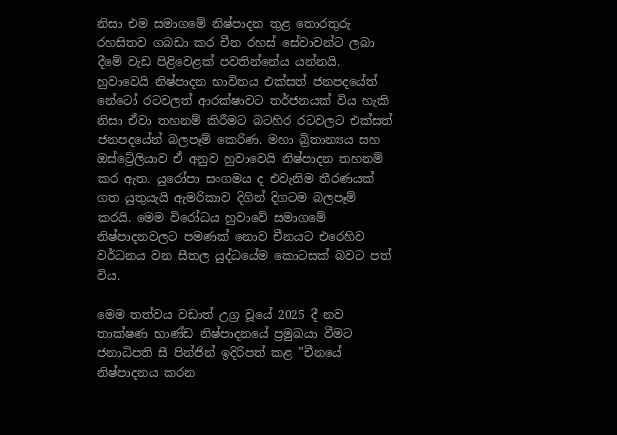නිසා එම සමාගමේ නිෂ්පාදන තුළ තොරතුරු රහසිතව ගබඩා කර චීන රහස් සේවාවන්ට ලබා දීමේ වැඩ පිළිවෙළක් පවතින්නේය යන්නයි. හුවාවෙයි නිෂ්පාදන භාවිතය එක්සත් ජනපදයේත් නේටෝ රටවලත් ආරක්ෂාවට තර්ජනයක් විය හැකි නිසා ඒවා තහනම් කිරීමට බටහිර රටවලට එක්සත් ජනපදයේන් බලපෑම් කෙරිණ. මහා බ්‍රිතාන්‍යය සහ ඔස්ට්‍රේලියාව ඒ අනුව හුවාවෙයි නිෂ්පාදන තහනම් කර ඇත. යුරෝපා සංගමය ද එවැනිම තීරණයක් ගත යුතුයැයි ඇමරිකාව දිගින් දිගටම බලපෑම් කරයි. මෙම විරෝධය හුවාවේ සමාගමේ නිෂ්පාදනවලට පමණක් නොව චීනයට එරෙහිව වර්ධනය වන සීතල යුද්ධයේම කොටසක් බවට පත් විය.

මෙම තත්වය වඩාත් උග්‍ර වූයේ 2025 දී නව තාක්ෂණ භාණ්ඩ නිෂ්පාදනයේ ප්‍රමුඛයා වීමට ජනාධිපති සී පින්ජින් ඉදිරිපත් කළ ”චීනයේ නිෂ්පාදනය කරන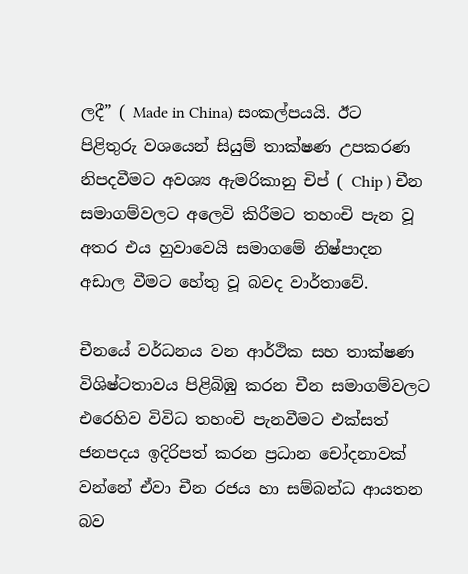ලදී” ( Made in China) සංකල්පයයි. ඊට පිළිතුරු වශයෙන් සියුම් තාක්ෂණ උපකරණ නිපදවීමට අවශ්‍ය ඇමරිකානු චිප් ( Chip ) චීන සමාගම්වලට අලෙවි කිරීමට තහංචි පැන වූ අතර එය හුවාවෙයි සමාගමේ නිෂ්පාදන අඩාල වීමට හේතු වූ බවද වාර්තාවේ.

චීනයේ වර්ධනය වන ආර්ථික සහ තාක්ෂණ විශිෂ්ටතාවය පිළිබිඹු කරන චීන සමාගම්වලට එරෙහිව විවිධ තහංචි පැනවීමට එක්සත් ජනපදය ඉදිරිපත් කරන ප්‍රධාන චෝදනාවක් වන්නේ ඒවා චීන රජය හා සම්බන්ධ ආයතන බව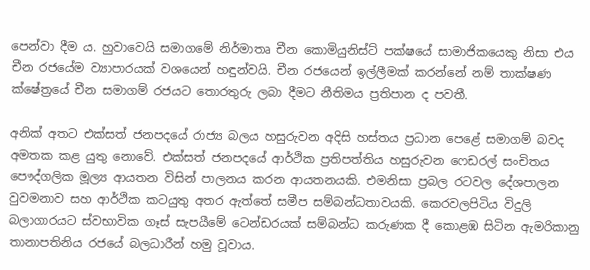පෙන්වා දීම ය. හුවාවෙයි සමාගමේ නිර්මාතෘ චීන කොමියුනිස්ට් පක්ෂයේ සාමාජිකයෙකු නිසා එය චීන රජයේම ව්‍යාපාරයක් වශයෙන් හඳුන්වයි. චීන රජයෙන් ඉල්ලීමක් කරන්නේ නම් තාක්ෂණ ක්ෂේත්‍රයේ චීන සමාගම් රජයට තොරතුරු ලබා දීමට නීතිමය ප්‍රතිපාන ද පවතී.

අනික් අතට එක්සත් ජනපදයේ රාජ්‍ය බලය හසුරුවන අදිසි හස්තය ප්‍රධාන පෙළේ සමාගම් බවද අමතක කළ යුතු නොවේ. එක්සත් ජනපදයේ ආර්ථික ප්‍රතිපත්තිය හසුරුවන ෆෙඩරල් සංචිතය පෞද්ගලික මූල්‍ය ආයතන විසින් පාලනය කරන ආයතනයකි. එමනිසා ප්‍රබල රටවල දේශපාලන වුවමනාව සහ ආර්ථික කටයුතු අතර ඇත්තේ සමීප සම්බන්ධතාවයකි. කෙරවලපිටිය විදුලි බලාගාරයට ස්වභාවික ගෑස් සැපයීමේ ටෙන්ඩරයක් සම්බන්ධ කරුණක දී කොළඹ සිටින ඇමරිකානු තානාපතිනිය රජයේ බලධාරීන් හමු වූවාය.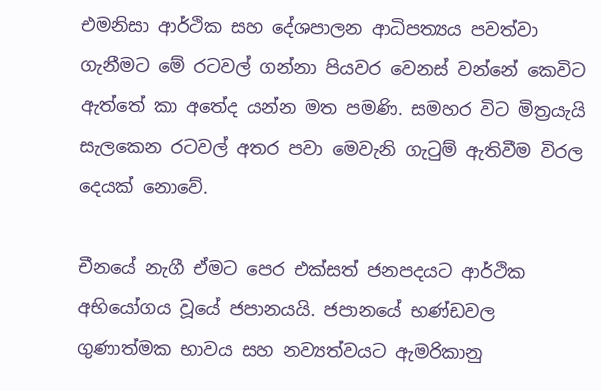එමනිසා ආර්ථික සහ දේශපාලන ආධිපත්‍යය පවත්වා ගැනීමට මේ රටවල් ගන්නා පියවර වෙනස් වන්නේ කෙවිට ඇත්තේ කා අතේද යන්න මත පමණි. සමහර විට මිත්‍රයැයි සැලකෙන රටවල් අතර පවා මෙවැනි ගැටුම් ඇතිවීම විරල දෙයක් නොවේ.

චීනයේ නැගී ඒමට පෙර එක්සත් ජනපදයට ආර්ථික අභියෝගය වූයේ ජපානයයි. ජපානයේ භණ්ඩවල ගුණාත්මක භාවය සහ නව්‍යත්වයට ඇමරිකානු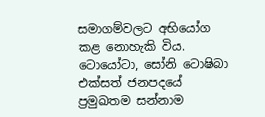සමාගම්වලට අභියෝග කළ නොහැකි විය. ටොයෝටා, සෝනි ටොෂිබා එක්සත් ජනපදයේ ප්‍රමුඛතම සන්නාම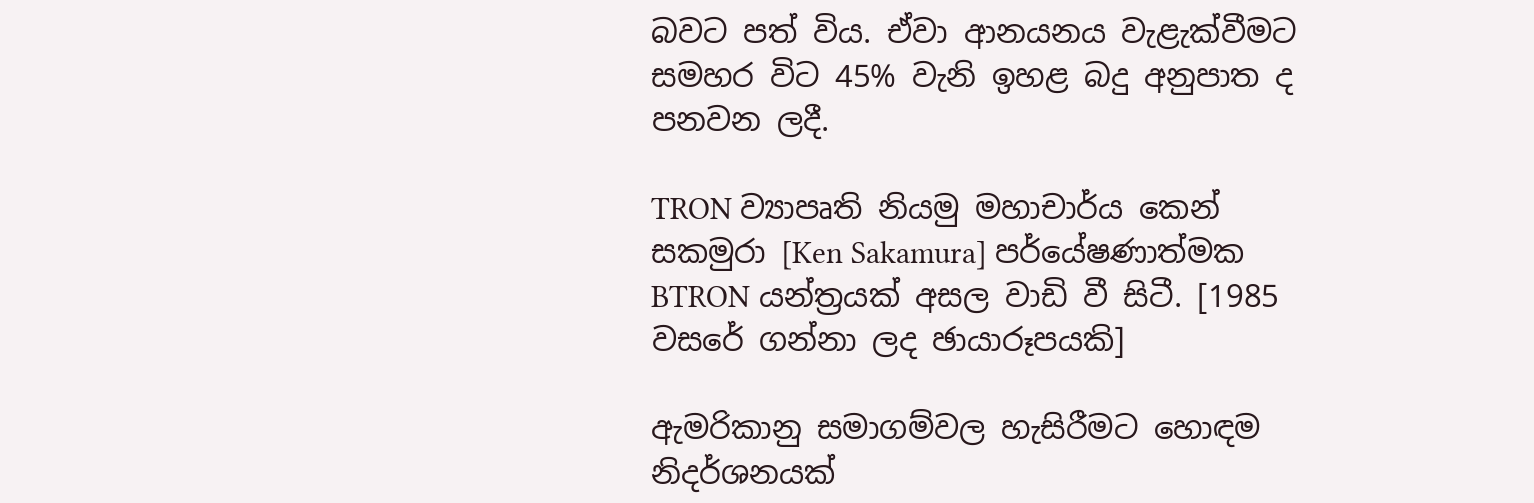බවට පත් විය. ඒවා ආනයනය වැළැක්වීමට සමහර විට 45% වැනි ඉහළ බදු අනුපාත ද පනවන ලදී.

TRON ව්‍යාපෘති නියමු මහාචාර්ය කෙන් සකමුරා [Ken Sakamura] පර්යේෂණාත්මක BTRON යන්ත්‍රයක් අසල වාඩි වී සිටී. [1985 වසරේ ගන්නා ලද ඡායාරූපයකි]

ඇමරිකානු සමාගම්වල හැසිරීමට හොඳම නිදර්ශනයක්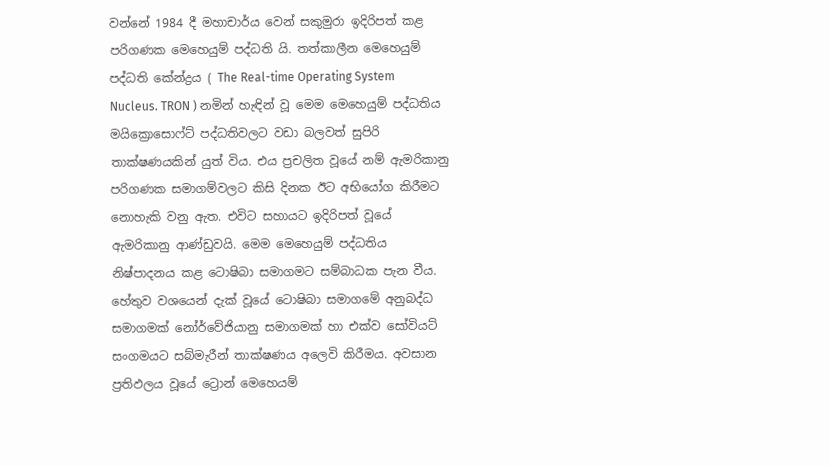වන්නේ 1984 දී මහාචාර්ය වෙන් සකුමුරා ඉදිරිපත් කළ පරිගණක මෙහෙයුම් පද්ධති යි. තත්කාලීන මෙහෙයුම් පද්ධති කේන්ද්‍රය ( The Real-time Operating System Nucleus. TRON ) නමින් හැඳින් වූ මෙම මෙහෙයුම් පද්ධතිය මයික්‍රොසොෆ්ට් පද්ධතිවලට වඩා බලවත් සුපිරි තාක්ෂණයකින් යුත් විය. එය ප්‍රචලිත වූයේ නම් ඇමරිකානු පරිගණක සමාගම්වලට කිසි දිනක ඊට අභියෝග කිරීමට නොහැකි වනු ඇත. එවිට සහායට ඉදිරිපත් වූයේ ඇමරිකානු ආණ්ඩුවයි. මෙම මෙහෙයුම් පද්ධතිය නිෂ්පාදනය කළ ටොෂිබා සමාගමට සම්බාධක පැන වීය. හේතුව වශයෙන් දැක් වූයේ ටොෂිබා සමාගමේ අනුබද්ධ සමාගමක් නෝර්වේජියානු සමාගමක් හා එක්ව සෝවියට් සංගමයට සබ්මැරීන් තාක්ෂණය අලෙවි කිරීමය. අවසාන ප්‍රතිඵලය වූයේ ට්‍රොන් මෙහෙයම්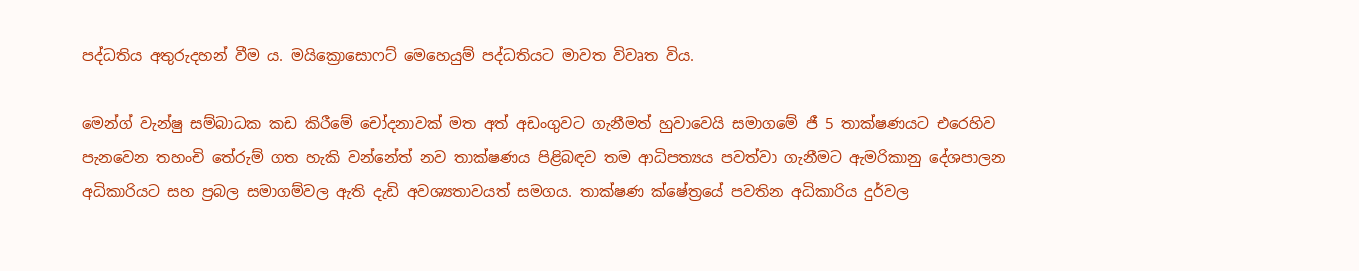පද්ධතිය අතුරුදහන් වීම ය. මයික්‍රොසොෆට් මෙහෙයුම් පද්ධතියට මාවත විවෘත විය.

මෙන්ග් වැන්ෂු සම්බාධක කඩ කිරීමේ චෝදනාවක් මත අත් අඩංගුවට ගැනීමත් හුවාවෙයි සමාගමේ ජී 5 තාක්ෂණයට එරෙහිව පැනවෙන තහංචි තේරුම් ගත හැකි වන්නේත් නව තාක්ෂණය පිළිබඳව තම ආධිපත්‍යය පවත්වා ගැනීමට ඇමරිකානු දේශපාලන අධිකාරියට සහ ප්‍රබල සමාගම්වල ඇති දැඩි අවශ්‍යතාවයත් සමගය. තාක්ෂණ ක්ෂේත්‍රයේ පවතින අධිකාරිය දුර්වල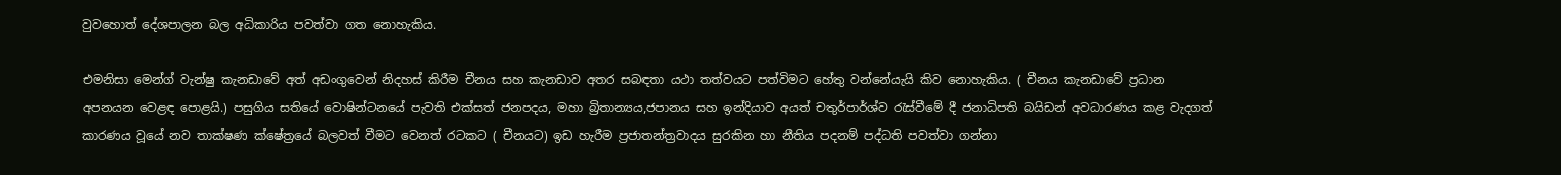වුවහොත් දේශපාලන බල අධිකාරිය පවත්වා ගත නොහැකිය.

එමනිසා මෙන්ග් වැන්ෂු කැනඩාවේ අත් අඩංගුවෙන් නිදහස් කිරීම චීනය සහ කැනඩාව අතර සබඳතා යථා තත්වයට පත්විමට හේතු වන්නේයැයි කිව නොහැකිය. ( චීනය කැනඩාවේ ප්‍රධාන අපනයන වෙළඳ පොළයි.) පසුගිය සතියේ වොෂින්ටනයේ පැවති එක්සත් ජනපදය, මහා බ්‍රිතාන්‍යය,ජපානය සහ ඉන්දියාව අයත් චතුර්පාර්ශ්ව රැස්වීමේ දී ජනාධිපති බයිඩන් අවධාරණය කළ වැදගත් කාරණය වූයේ නව තාක්ෂණ ක්ෂේත්‍රයේ බලවත් වීමට වෙනත් රටකට ( චීනයට) ඉඩ හැරීම ප්‍රජාතන්ත්‍රවාදය සුරකින හා නීතිය පදනම් පද්ධති පවත්වා ගන්නා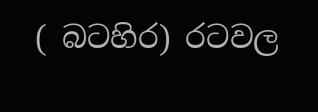( බටහිර) රටවල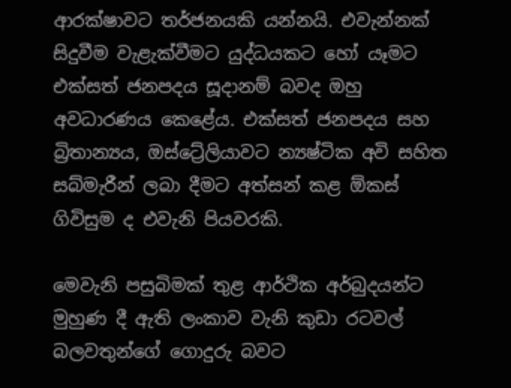ආරක්ෂාවට තර්ජනයකි යන්නයි. එවැන්නක් සිදුවීම වැළැක්වීමට යුද්ධයකට හෝ යෑමට එක්සත් ජනපදය සූදානම් බවද ඔහු අවධාරණය කෙළේය. එක්සත් ජනපදය සහ බ්‍රිතාන්‍යය, ඔස්ට්‍රේලියාවට න්‍යෂ්ටික අවි සහිත සබ්මැරීන් ලබා දීමට අත්සන් කළ ඕකස් ගිවිසුම ද එවැනි පියවරකි.

මෙවැනි පසුබිමක් තුළ ආර්ථික අර්බුදයන්ට  මුහුණ දී ඇති ලංකාව වැනි කුඩා රටවල් බලවතුන්ගේ ගොදුරු බවට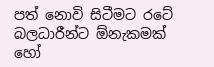පත් නොවි සිටීමට රටේ බලධාරීන්ට ඕනැකමක් හෝ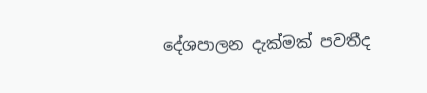දේශපාලන දැක්මක් පවතීද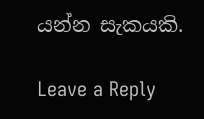යන්න සැකයකි.

Leave a Reply